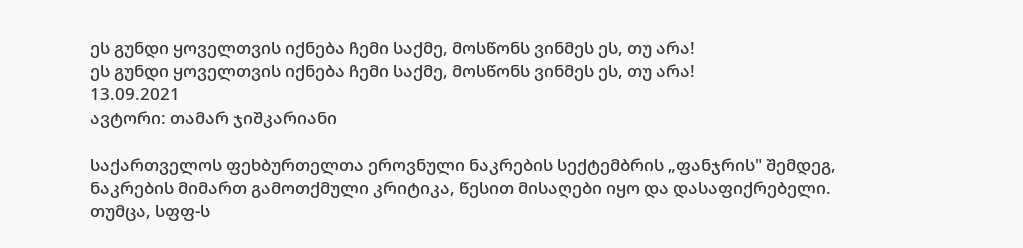ეს გუნდი ყოველთვის იქნება ჩემი საქმე, მოსწონს ვინმეს ეს, თუ არა!
ეს გუნდი ყოველთვის იქნება ჩემი საქმე, მოსწონს ვინმეს ეს, თუ არა!
13.09.2021
ავტორი: თამარ ჯიშკარიანი

საქართველოს ფეხბურთელთა ეროვნული ნაკრების სექტემბრის „ფანჯრის" შემდეგ, ნაკრების მიმართ გამოთქმული კრიტიკა, წესით მისაღები იყო და დასაფიქრებელი. თუმცა, სფფ-ს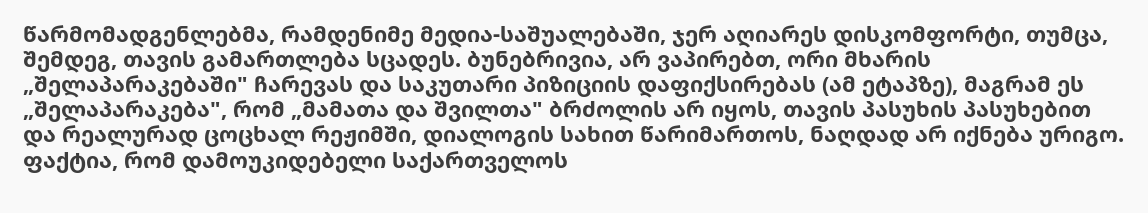წარმომადგენლებმა, რამდენიმე მედია-საშუალებაში, ჯერ აღიარეს დისკომფორტი, თუმცა, შემდეგ, თავის გამართლება სცადეს. ბუნებრივია, არ ვაპირებთ, ორი მხარის „შელაპარაკებაში" ჩარევას და საკუთარი პიზიციის დაფიქსირებას (ამ ეტაპზე), მაგრამ ეს „შელაპარაკება", რომ „მამათა და შვილთა" ბრძოლის არ იყოს, თავის პასუხის პასუხებით და რეალურად ცოცხალ რეჟიმში, დიალოგის სახით წარიმართოს, ნაღდად არ იქნება ურიგო. ფაქტია, რომ დამოუკიდებელი საქართველოს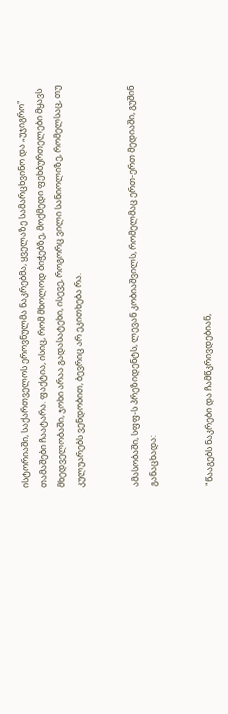ისტორიაში, საქართველოს ეროვნულმა ნაკრებმა, ყველაზე სამარცხვინო და „უჯიგრო" თამაშები ჩაატარა. ფაქტია, ისიც, რომ მხოლოდ ბიჭებზე, მოქმედი ფეხბურთელები მყავს მხედველობაში, ჯოხი არაა გადასატეხი, ისევე, როგორც ვილი სანიოლიზე, რომელსაც, თუ კულუარებს ვენდობით, ბევრიც არ ეკითხება რა.


ამასობაში, სფფ-ს პრეზიდენტს, ლევან კობიაშვილს, რომელმაც ერთ-ერთ მედიაში, გუშინ განაცხადა:


"წააგებს ნაკრები და ჩამწკრივდებიან,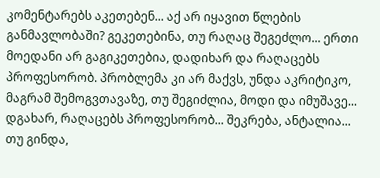კომენტარებს აკეთებენ... აქ არ იყავით წლების განმავლობაში? გეკეთებინა, თუ რაღაც შეგეძლო... ერთი მოედანი არ გაგიკეთებია, დადიხარ და რაღაცებს პროფესორობ. პრობლემა კი არ მაქვს, უნდა აკრიტიკო, მაგრამ შემოგვთავაზე, თუ შეგიძლია, მოდი და იმუშავე... დგახარ, რაღაცებს პროფესორობ... შეკრება, ანტალია... თუ გინდა,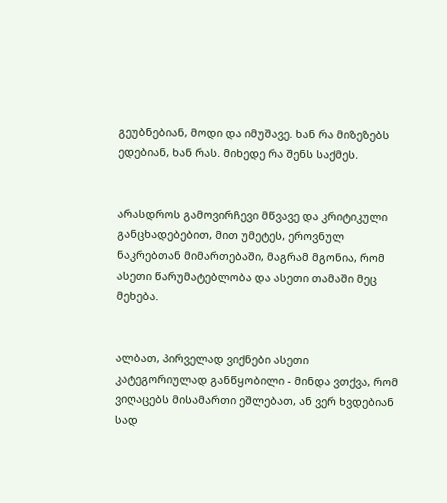გეუბნებიან, მოდი და იმუშავე. ხან რა მიზეზებს ედებიან, ხან რას. მიხედე რა შენს საქმეს.


არასდროს გამოვირჩევი მწვავე და კრიტიკული განცხადებებით, მით უმეტეს, ეროვნულ ნაკრებთან მიმართებაში, მაგრამ მგონია, რომ ასეთი წარუმატებლობა და ასეთი თამაში მეც მეხება.


ალბათ, პირველად ვიქნები ასეთი კატეგორიულად განწყობილი - მინდა ვთქვა, რომ ვიღაცებს მისამართი ეშლებათ, ან ვერ ხვდებიან სად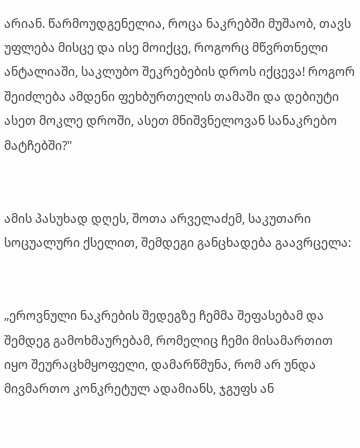არიან. წარმოუდგენელია, როცა ნაკრებში მუშაობ, თავს უფლება მისცე და ისე მოიქცე, როგორც მწვრთნელი ანტალიაში, საკლუბო შეკრებების დროს იქცევა! როგორ შეიძლება ამდენი ფეხბურთელის თამაში და დებიუტი ასეთ მოკლე დროში, ასეთ მნიშვნელოვან სანაკრებო მატჩებში?"


ამის პასუხად დღეს, შოთა არველაძემ, საკუთარი სოცუალური ქსელით, შემდეგი განცხადება გაავრცელა:


„ეროვნული ნაკრების შედეგზე ჩემმა შეფასებამ და შემდეგ გამოხმაურებამ, რომელიც ჩემი მისამართით იყო შეურაცხმყოფელი, დამარწმუნა, რომ არ უნდა მივმართო კონკრეტულ ადამიანს, ჯგუფს ან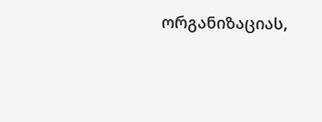ორგანიზაციას,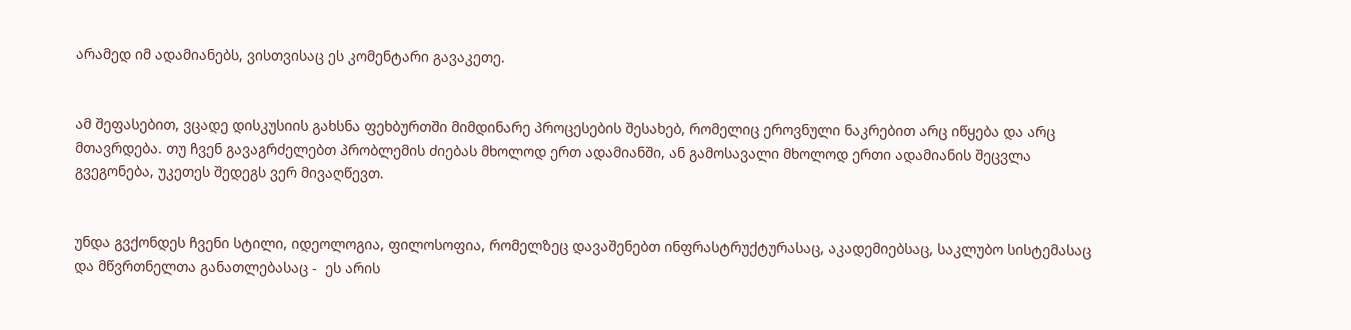არამედ იმ ადამიანებს, ვისთვისაც ეს კომენტარი გავაკეთე.


ამ შეფასებით, ვცადე დისკუსიის გახსნა ფეხბურთში მიმდინარე პროცესების შესახებ, რომელიც ეროვნული ნაკრებით არც იწყება და არც მთავრდება. თუ ჩვენ გავაგრძელებთ პრობლემის ძიებას მხოლოდ ერთ ადამიანში, ან გამოსავალი მხოლოდ ერთი ადამიანის შეცვლა გვეგონება, უკეთეს შედეგს ვერ მივაღწევთ.


უნდა გვქონდეს ჩვენი სტილი, იდეოლოგია, ფილოსოფია, რომელზეც დავაშენებთ ინფრასტრუქტურასაც, აკადემიებსაც, საკლუბო სისტემასაც და მწვრთნელთა განათლებასაც -  ეს არის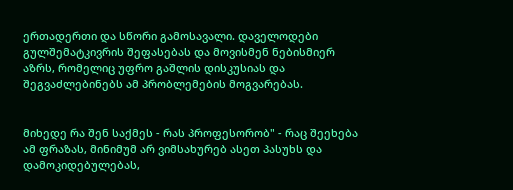ერთადერთი და სწორი გამოსავალი. დაველოდები გულშემატკივრის შეფასებას და მოვისმენ ნებისმიერ აზრს, რომელიც უფრო გაშლის დისკუსიას და შეგვაძლებინებს ამ პრობლემების მოგვარებას.


მიხედე რა შენ საქმეს - რას პროფესორობ" - რაც შეეხება ამ ფრაზას, მინიმუმ არ ვიმსახურებ ასეთ პასუხს და დამოკიდებულებას,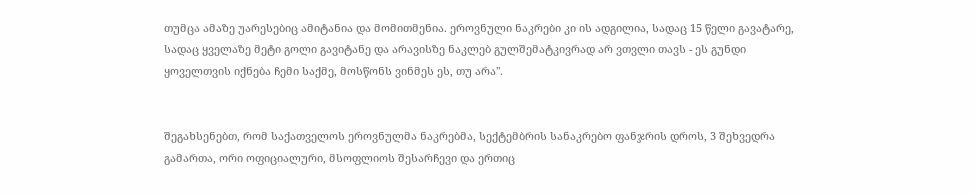თუმცა ამაზე უარესებიც ამიტანია და მომითმენია. ეროვნული ნაკრები კი ის ადგილია, სადაც 15 წელი გავატარე, სადაც ყველაზე მეტი გოლი გავიტანე და არავისზე ნაკლებ გულშემატკივრად არ ვთვლი თავს - ეს გუნდი ყოველთვის იქნება ჩემი საქმე, მოსწონს ვინმეს ეს, თუ არა".


შეგახსენებთ, რომ საქათველოს ეროვნულმა ნაკრებმა, სექტემბრის სანაკრებო ფანჯრის დროს, 3 შეხვედრა გამართა, ორი ოფიციალური, მსოფლიოს შესარჩევი და ერთიც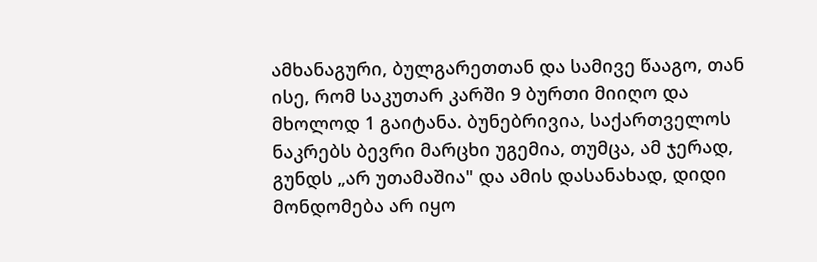ამხანაგური, ბულგარეთთან და სამივე წააგო, თან ისე, რომ საკუთარ კარში 9 ბურთი მიიღო და მხოლოდ 1 გაიტანა. ბუნებრივია, საქართველოს ნაკრებს ბევრი მარცხი უგემია, თუმცა, ამ ჯერად, გუნდს „არ უთამაშია" და ამის დასანახად, დიდი მონდომება არ იყო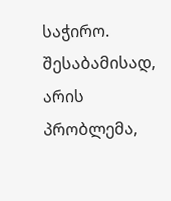საჭირო. შესაბამისად, არის პრობლემა,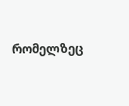რომელზეც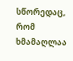სწორედაც, რომ ხმამაღლაა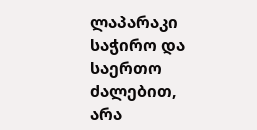ლაპარაკი საჭირო და საერთო ძალებით, არა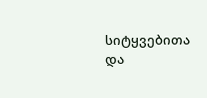სიტყვებითა და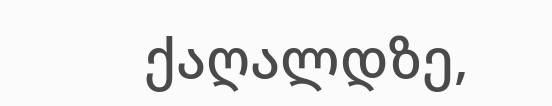ქაღალდზე,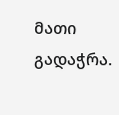მათი გადაჭრა.